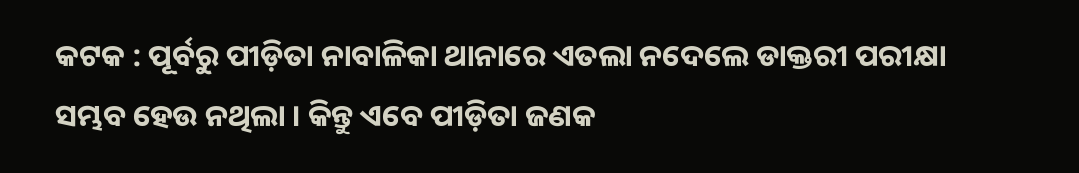କଟକ : ପୂର୍ବରୁ ପୀଡ଼ିତା ନାବାଳିକା ଥାନାରେ ଏତଲା ନଦେଲେ ଡାକ୍ତରୀ ପରୀକ୍ଷା ସମ୍ଭବ ହେଉ ନଥିଲା । କିନ୍ତୁ ଏବେ ପୀଡ଼ିତା ଜଣକ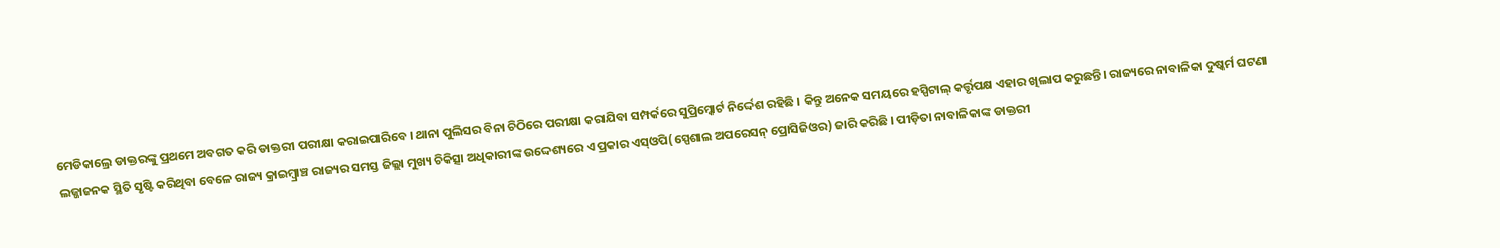ମେଡିକାଲ୍ରେ ଡାକ୍ତରଙ୍କୁ ପ୍ରଥମେ ଅବଗତ କରି ଡାକ୍ତରୀ ପରୀକ୍ଷା କରାଇପାରିବେ । ଥାନା ପୁଲିସର ବିନା ଚିଠିରେ ପରୀକ୍ଷା କରାଯିବା ସମ୍ପର୍କରେ ସୁପ୍ରିମ୍କୋର୍ଟ ନିର୍ଦ୍ଦେଶ ରହିଛି । କିନ୍ତୁ ଅନେକ ସମୟରେ ହସ୍ପିଟାଲ୍ କର୍ତ୍ତୃପକ୍ଷ ଏହାର ଖିଲାପ କରୁଛନ୍ତି। ରାଜ୍ୟରେ ନାବାଳିକା ଦୁଷ୍କର୍ମ ଘଟଣା ଲଜ୍ଜାଜନକ ସ୍ଥିତି ସୃଷ୍ଟି କରିଥିବା ବେଳେ ରାଜ୍ୟ କ୍ରାଇମ୍ବ୍ରାଞ୍ଚ ରାଜ୍ୟର ସମସ୍ତ ଜିଲ୍ଲା ମୁଖ୍ୟ ଚିକିତ୍ସା ଅଧିକାରୀଙ୍କ ଉଦ୍ଦେଶ୍ୟରେ ଏ ପ୍ରକାର ଏସ୍ଓପି(ସ୍ପେଶାଲ ଅପରେସନ୍ ପ୍ରୋସିଜିଓର) ଜାରି କରିଛି । ପୀଡ଼ିତା ନାବାଳିକାଙ୍କ ଡାକ୍ତରୀ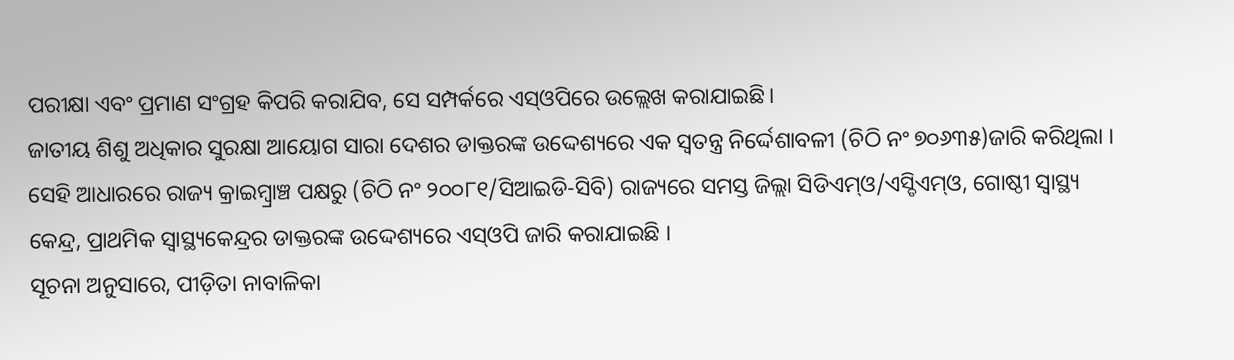ପରୀକ୍ଷା ଏବଂ ପ୍ରମାଣ ସଂଗ୍ରହ କିପରି କରାଯିବ, ସେ ସମ୍ପର୍କରେ ଏସ୍ଓପିରେ ଉଲ୍ଲେଖ କରାଯାଇଛି।
ଜାତୀୟ ଶିଶୁ ଅଧିକାର ସୁରକ୍ଷା ଆୟୋଗ ସାରା ଦେଶର ଡାକ୍ତରଙ୍କ ଉଦ୍ଦେଶ୍ୟରେ ଏକ ସ୍ୱତନ୍ତ୍ର ନିର୍ଦ୍ଦେଶାବଳୀ (ଚିଠି ନଂ ୭୦୬୩୫)ଜାରି କରିଥିଲା । ସେହି ଆଧାରରେ ରାଜ୍ୟ କ୍ରାଇମ୍ବ୍ରାଞ୍ଚ ପକ୍ଷରୁ (ଚିଠି ନଂ ୨୦୦୮୧/ସିଆଇଡି-ସିବି) ରାଜ୍ୟରେ ସମସ୍ତ ଜିଲ୍ଲା ସିଡିଏମ୍ଓ/ଏସ୍ଡିଏମ୍ଓ, ଗୋଷ୍ଠୀ ସ୍ୱାସ୍ଥ୍ୟ କେନ୍ଦ୍ର, ପ୍ରାଥମିକ ସ୍ୱାସ୍ଥ୍ୟକେନ୍ଦ୍ରର ଡାକ୍ତରଙ୍କ ଉଦ୍ଦେଶ୍ୟରେ ଏସ୍ଓପି ଜାରି କରାଯାଇଛି ।
ସୂଚନା ଅନୁସାରେ, ପୀଡ଼ିତା ନାବାଳିକା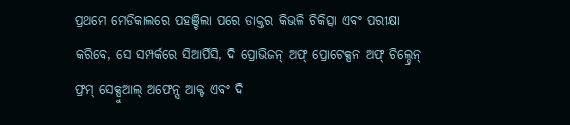ପ୍ରଥମେ ମେଡିକାଲରେ ପହଞ୍ଚିଲା ପରେ ଡାକ୍ତର କିଭଳି ଚିକିତ୍ସା ଏବଂ ପରୀକ୍ଷା କରିବେ, ସେ ସମ୍ପର୍କରେ ସିଆର୍ପିସି, ଦି ପ୍ରୋଭିଜନ୍ ଅଫ୍ ପ୍ରୋଟେକ୍ସନ ଅଫ୍ ଚିଲ୍ଡ୍ରେନ୍ ଫ୍ରମ୍ ସେକ୍ସୁଆଲ୍ ଅଫେନ୍ସ ଆକ୍ଟ ଏବଂ ଦି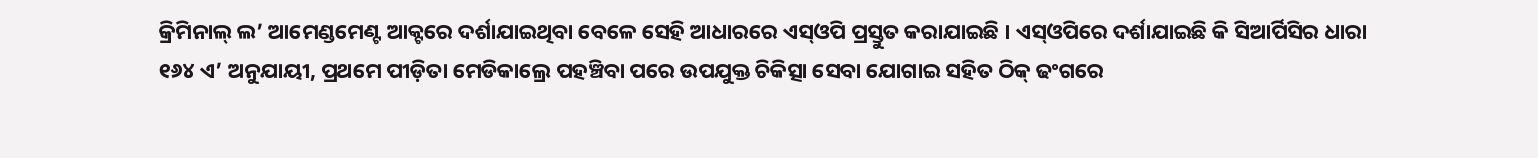କ୍ରିମିନାଲ୍ ଲ’ ଆମେଣ୍ଡମେଣ୍ଟ ଆକ୍ଟରେ ଦର୍ଶାଯାଇଥିବା ବେଳେ ସେହି ଆଧାରରେ ଏସ୍ଓପି ପ୍ରସ୍ତୁତ କରାଯାଇଛି । ଏସ୍ଓପିରେ ଦର୍ଶାଯାଇଛି କି ସିଆର୍ପିସିର ଧାରା ୧୬୪ ଏ’ ଅନୁଯାୟୀ, ପ୍ରଥମେ ପୀଡ଼ିତା ମେଡିକାଲ୍ରେ ପହଞ୍ଚିବା ପରେ ଉପଯୁକ୍ତ ଚିକିତ୍ସା ସେବା ଯୋଗାଇ ସହିତ ଠିକ୍ ଢଂଗରେ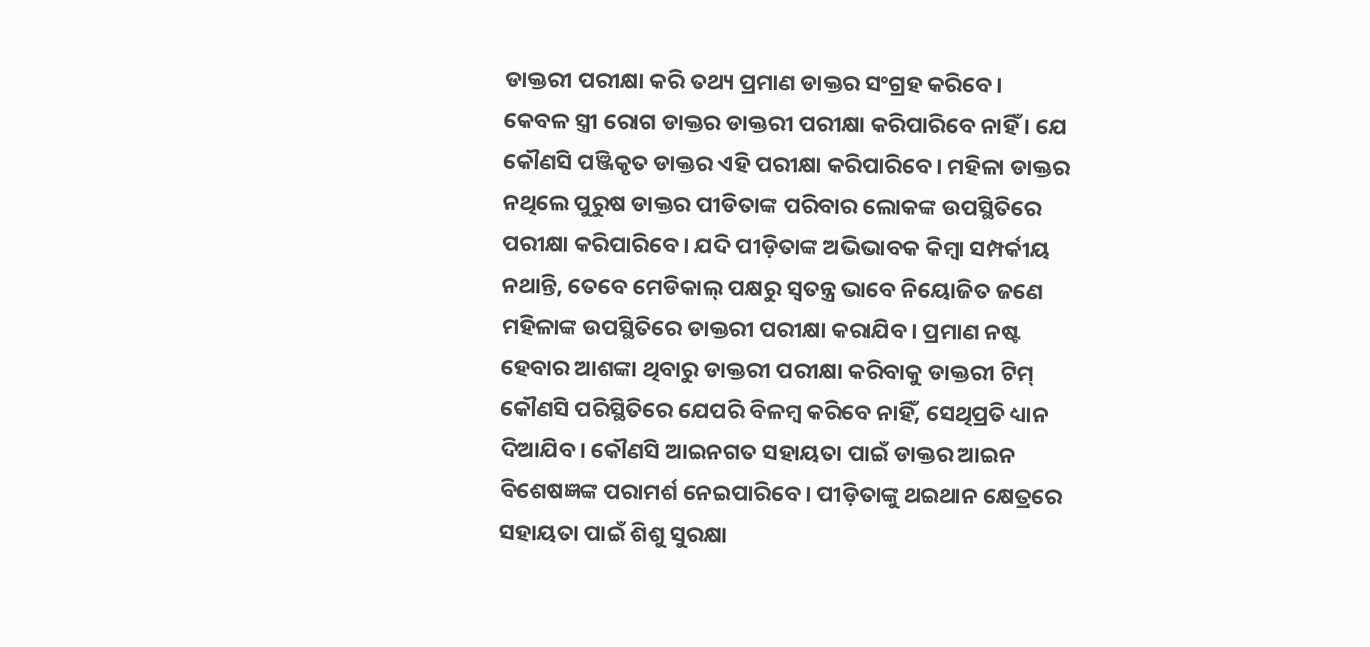ଡାକ୍ତରୀ ପରୀକ୍ଷା କରି ତଥ୍ୟ ପ୍ରମାଣ ଡାକ୍ତର ସଂଗ୍ରହ କରିବେ।
କେବଳ ସ୍ତ୍ରୀ ରୋଗ ଡାକ୍ତର ଡାକ୍ତରୀ ପରୀକ୍ଷା କରିପାରିବେ ନାହିଁ । ଯେ କୌଣସି ପଞ୍ଜିକୃତ ଡାକ୍ତର ଏହି ପରୀକ୍ଷା କରିପାରିବେ। ମହିଳା ଡାକ୍ତର ନଥିଲେ ପୁରୁଷ ଡାକ୍ତର ପୀଡିତାଙ୍କ ପରିବାର ଲୋକଙ୍କ ଉପସ୍ଥିତିରେ ପରୀକ୍ଷା କରିପାରିବେ। ଯଦି ପୀଡ଼ିତାଙ୍କ ଅଭିଭାବକ କିମ୍ବା ସମ୍ପର୍କୀୟ ନଥାନ୍ତି, ତେବେ ମେଡିକାଲ୍ ପକ୍ଷରୁ ସ୍ୱତନ୍ତ୍ର ଭାବେ ନିୟୋଜିତ ଜଣେ ମହିଳାଙ୍କ ଉପସ୍ଥିତିରେ ଡାକ୍ତରୀ ପରୀକ୍ଷା କରାଯିବ। ପ୍ରମାଣ ନଷ୍ଟ ହେବାର ଆଶଙ୍କା ଥିବାରୁ ଡାକ୍ତରୀ ପରୀକ୍ଷା କରିବାକୁ ଡାକ୍ତରୀ ଟିମ୍ କୌଣସି ପରିସ୍ଥିତିରେ ଯେପରି ବିଳମ୍ବ କରିବେ ନାହିଁ, ସେଥିପ୍ରତି ଧ୍ୟାନ ଦିଆଯିବ। କୌଣସି ଆଇନଗତ ସହାୟତା ପାଇଁ ଡାକ୍ତର ଆଇନ ବିଶେଷଜ୍ଞଙ୍କ ପରାମର୍ଶ ନେଇପାରିବେ। ପୀଡ଼ିତାଙ୍କୁ ଥଇଥାନ କ୍ଷେତ୍ରରେ ସହାୟତା ପାଇଁ ଶିଶୁ ସୁରକ୍ଷା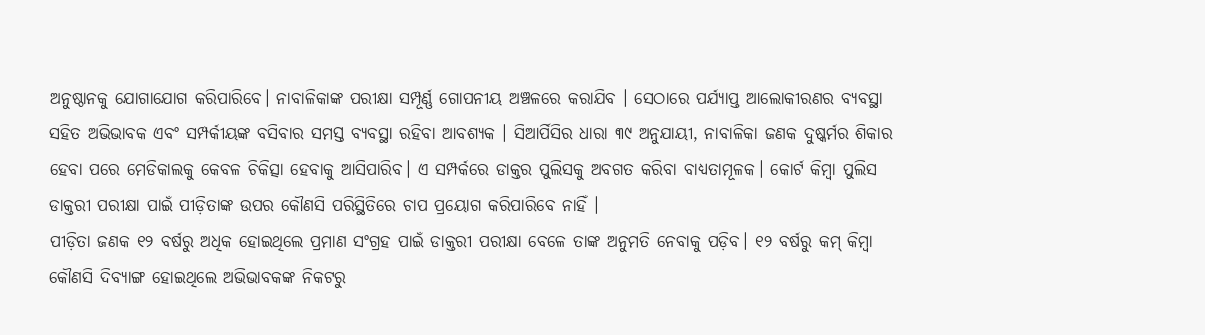ଅନୁଷ୍ଠାନକୁ ଯୋଗାଯୋଗ କରିପାରିବେ। ନାବାଳିକାଙ୍କ ପରୀକ୍ଷା ସମ୍ପୂର୍ଣ୍ଣ ଗୋପନୀୟ ଅଞ୍ଚଳରେ କରାଯିବ । ସେଠାରେ ପର୍ଯ୍ୟାପ୍ତ ଆଲୋକୀରଣର ବ୍ୟବସ୍ଥା ସହିତ ଅଭିଭାବକ ଏବଂ ସମ୍ପର୍କୀୟଙ୍କ ବସିବାର ସମସ୍ତ ବ୍ୟବସ୍ଥା ରହିବା ଆବଶ୍ୟକ । ସିଆର୍ପିସିର ଧାରା ୩୯ ଅନୁଯାୟୀ, ନାବାଳିକା ଜଣକ ଦୁଷ୍କର୍ମର ଶିକାର ହେବା ପରେ ମେଡିକାଲକୁ କେବଳ ଚିକିତ୍ସା ହେବାକୁ ଆସିପାରିବ। ଏ ସମ୍ପର୍କରେ ଡାକ୍ତର ପୁଲିସକୁ ଅବଗତ କରିବା ବାଧ୍ୟତାମୂଳକ। କୋର୍ଟ କିମ୍ବା ପୁଲିସ ଡାକ୍ତରୀ ପରୀକ୍ଷା ପାଇଁ ପୀଡ଼ିତାଙ୍କ ଉପର କୌଣସି ପରିସ୍ଥିତିରେ ଚାପ ପ୍ରୟୋଗ କରିପାରିବେ ନାହିଁ ।
ପୀଡ଼ିତା ଜଣକ ୧୨ ବର୍ଷରୁ ଅଧିକ ହୋଇଥିଲେ ପ୍ରମାଣ ସଂଗ୍ରହ ପାଇଁ ଡାକ୍ତରୀ ପରୀକ୍ଷା ବେଳେ ତାଙ୍କ ଅନୁମତି ନେବାକୁ ପଡ଼ିବ। ୧୨ ବର୍ଷରୁ କମ୍ କିମ୍ବା କୌଣସି ଦିବ୍ୟାଙ୍ଗ ହୋଇଥିଲେ ଅଭିଭାବକଙ୍କ ନିକଟରୁ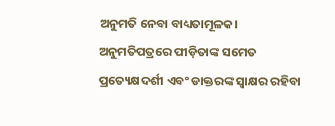ଅନୁମତି ନେବା ବାଧ୍ୟତାମୂଳକ। ଅନୁମତିପତ୍ରରେ ପୀଡ଼ିତାଙ୍କ ସମେତ ପ୍ରତ୍ୟେକ୍ଷଦର୍ଶୀ ଏବଂ ଡାକ୍ତରଙ୍କ ସ୍ୱାକ୍ଷର ରହିବା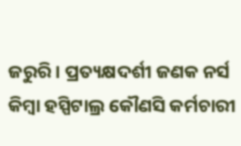ଜରୁରି। ପ୍ରତ୍ୟକ୍ଷଦର୍ଶୀ ଜଣକ ନର୍ସ କିମ୍ବା ହସ୍ପିଟାଲ୍ର କୌଣସି କର୍ମଚାରୀ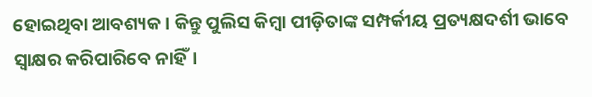ହୋଇଥିବା ଆବଶ୍ୟକ । କିନ୍ତୁ ପୁଲିସ କିମ୍ବା ପୀଡ଼ିତାଙ୍କ ସମ୍ପର୍କୀୟ ପ୍ରତ୍ୟକ୍ଷଦର୍ଶୀ ଭାବେ ସ୍ୱାକ୍ଷର କରିପାରିବେ ନାହିଁ।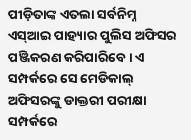ପୀଡ଼ିତାଙ୍କ ଏତଲା ସର୍ବନିମ୍ନ ଏସ୍ଆଇ ପାହ୍ୟାର ପୁଲିସ ଅଫିସର ପଞ୍ଜିକରଣ କରିପାରିବେ। ଏ ସମ୍ପର୍କରେ ସେ ମେଡିକାଲ୍ ଅଫିସରଙ୍କୁ ଡାକ୍ତରୀ ପରୀକ୍ଷା ସମ୍ପର୍କରେ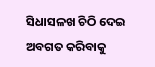ସିଧାସଳଖ ଚିଠି ଦେଇ ଅବଗତ କରିବାକୁ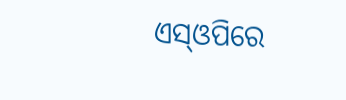ଏସ୍ଓପିରେ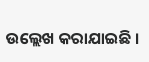ଉଲ୍ଲେଖ କରାଯାଇଛି ।